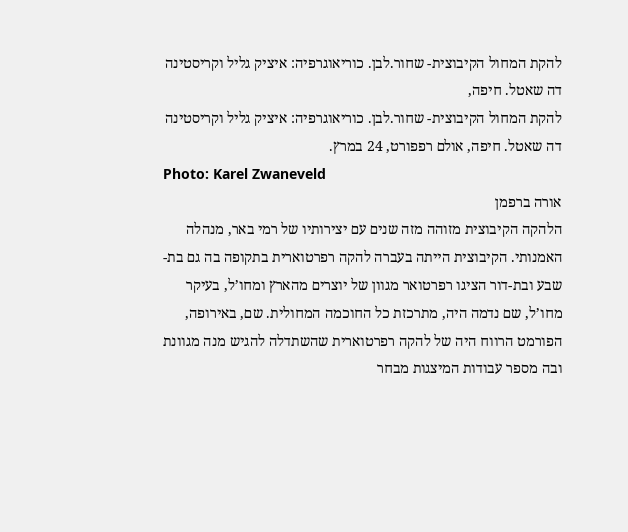להקת המחול הקיבוצית- שחור.לבן. כוריאוגרפיה: איציק גליל וקריסטינה דה שאטל. חיפה,
להקת המחול הקיבוצית- שחור.לבן. כוריאוגרפיה: איציק גליל וקריסטינה דה שאטל. חיפה, אולם רפפורט, 24 במרץ.
Photo: Karel Zwaneveld
אורה ברפמן
הלהקה הקיבוצית מזוהה מזה שנים עם יצירותיו של רמי באר, מנהלה האמנותי. הקיבוצית הייתה בעברה להקה רפרטוארית בתקופה בה גם בת-שבע ובת-דור הציגו רפרטואר מגוון של יוצרים מהארץ ומחו’ל, בעיקר מחו’ל, שם נדמה היה, מתרכזת כל החוכמה המחולית. שם, באירופה, הפורמט הרווח היה של להקה רפרטוארית שהשתדלה להגיש מנה מגוונת ובה מספר עבודות המיצגות מבחר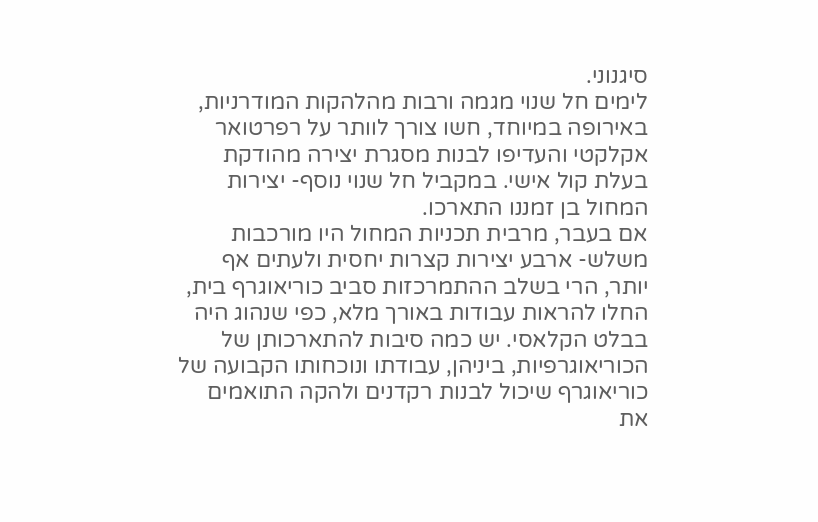סיגנוני.
לימים חל שנוי מגמה ורבות מהלהקות המודרניות, באירופה במיוחד, חשו צורך לוותר על רפרטואר אקלקטי והעדיפו לבנות מסגרת יצירה מהודקת בעלת קול אישי. במקביל חל שנוי נוסף- יצירות המחול בן זמננו התארכו.
אם בעבר, מרבית תכניות המחול היו מורכבות משלש- ארבע יצירות קצרות יחסית ולעתים אף יותר, הרי בשלב ההתמרכזות סביב כוריאוגרף בית, החלו להראות עבודות באורך מלא, כפי שנהוג היה בבלט הקלאסי. יש כמה סיבות להתארכותן של הכוריאוגרפיות, ביניהן, עבודתו ונוכחותו הקבועה של כוריאוגרף שיכול לבנות רקדנים ולהקה התואמים את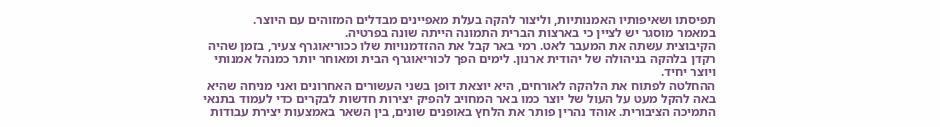תפיסתו ושאיפותיו האמנותיות, וליצור להקה בעלת מאפיינים מבדלים המזוהים עם היוצר.
במאמר מוסגר יש לציין כי בארצות הברית התמונה הייתה שונה בפרטיה.
הקיבוצית עשתה את המעבר לאט. רמי באר קבל את ההזדמנויות שלו ככוריאוגרף צעיר, בזמן שהיה רקדן בלהקה בניהולה של יהודית ארנון. לימים הפך לכוריאוגרף הבית ומאוחר יותר כמנהל אמנותי ויוצר יחיד.
ההחלטה לפתוח את הלהקה לאורחים, היא יוצאת דופן בשני העשורים האחרונים ואני מניחה שהיא באה להקל מעט על העול של יוצר כמו באר המחויב להפיק יצירות חדשות לבקרים כדי לעמוד בתנאי התמיכה הציבורית. אוהד נהרין פותר את הלחץ באופנים שונים, בין השאר באמצעות יצירת עבודות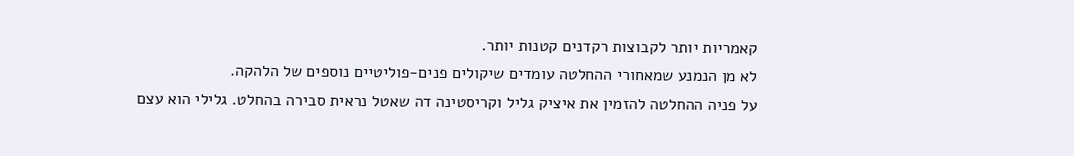קאמריות יותר לקבוצות רקדנים קטנות יותר.
לא מן הנמנע שמאחורי ההחלטה עומדים שיקולים פנים-פוליטיים נוספים של הלהקה.
על פניה ההחלטה להזמין את איציק גליל וקריסטינה דה שאטל נראית סבירה בהחלט. גלילי הוא עצם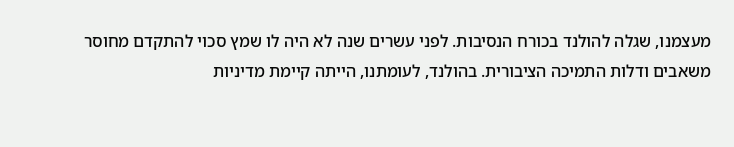מעצמנו, שגלה להולנד בכורח הנסיבות. לפני עשרים שנה לא היה לו שמץ סכוי להתקדם מחוסר משאבים ודלות התמיכה הציבורית. בהולנד, לעומתנו, הייתה קיימת מדיניות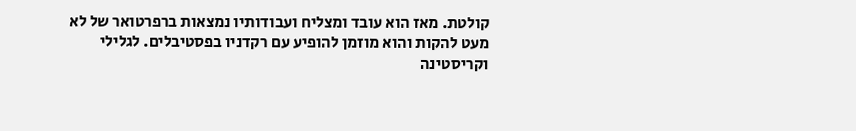קולטת. מאז הוא עובד ומצליח ועבודותיו נמצאות ברפרטואר של לא מעט להקות והוא מוזמן להופיע עם רקדניו בפסטיבלים. לגלילי וקריסטינה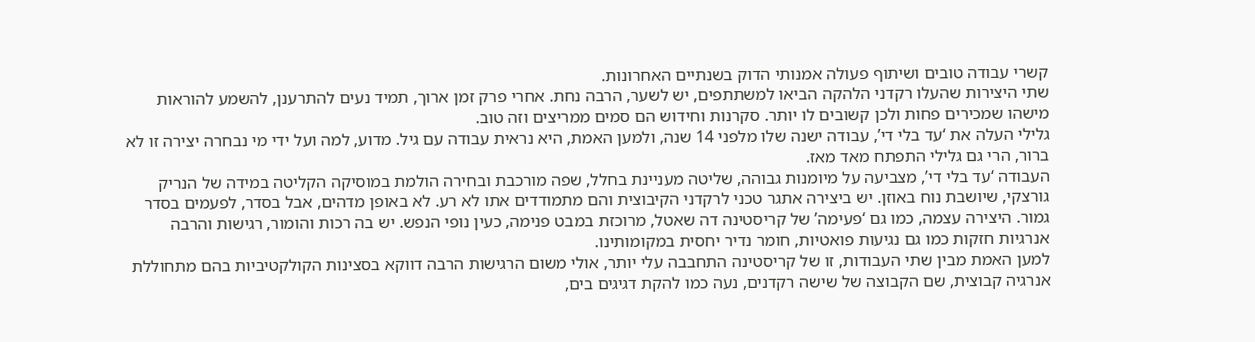קשרי עבודה טובים ושיתוף פעולה אמנותי הדוק בשנתיים האחרונות.
שתי היצירות שהעלו רקדני הלהקה הביאו למשתתפים, יש לשער, הרבה נחת. אחרי פרק זמן ארוך, תמיד נעים להתרענן, להשמע להוראות מישהו שמכירים פחות ולכן קשובים לו יותר. סקרנות וחידוש הם סמים ממריצים וזה טוב.
גלילי העלה את ‘עד בלי די’, עבודה ישנה שלו מלפני 14 שנה, ולמען האמת, היא נראית עבודה עם גיל. מדוע, למה ועל ידי מי נבחרה יצירה זו לא ברור, הרי גם גלילי התפתח מאד מאז.
העבודה ‘עד בלי די’, מצביעה על מיומנות גבוהה, שליטה מעניינת בחלל, שפה מורכבת ובחירה הולמת במוסיקה הקליטה במידה של הנריק גורצקי, שיושבת נוח באוזן. יש ביצירה אתגר טכני לרקדני הקיבוצית והם מתמודדים אתו לא רע. לא באופן מדהים, אבל בסדר, לפעמים בסדר גמור. היצירה עצמה, כמו גם ‘פעימה’ של קריסטינה דה שאטל, מרוכזת במבט פנימה, כעין נופי הנפש. יש בה רכות והומור, רגישות והרבה אנרגיות חזקות כמו גם נגיעות פואטיות, חומר נדיר יחסית במקומותינו.
למען האמת מבין שתי העבודות, זו של קריסטינה התחבבה עלי יותר, אולי משום הרגישות הרבה דווקא בסצינות הקולקטיביות בהם מתחוללת אנרגיה קבוצית, שם הקבוצה של שישה רקדנים, נעה כמו להקת דגיגים בים,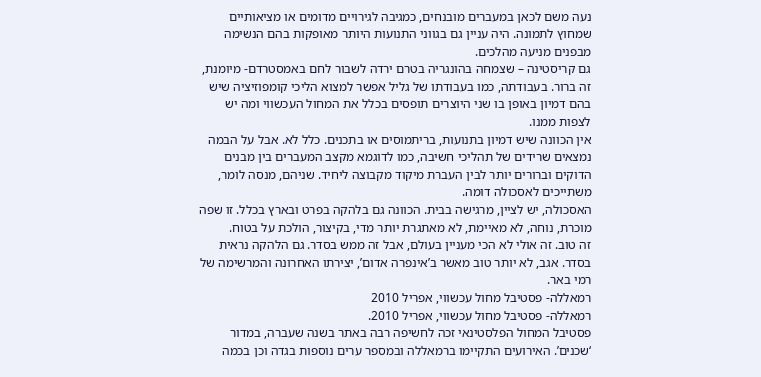נעה משם לכאן במעברים מובנחים, כמגיבה לגירויים מדומים או מציאותיים שמחוץ לתמונה. היה עניין גם בגווני התנועות היותר מאופקות בהם הנשימה מבפנים מניעה מהלכים.
גם קריסטינה – שצמחה בהונגריה בטרם ירדה לשבור לחם באמסטרדם- מיומנת, זה ברור. בעבודתה, כמו בעבודתו של גליל אפשר למצוא הליכי קומפוזיציה שיש בהם דמיון באופן בו שני היוצרים תופסים בכלל את המחול העכשווי ומה יש לצפות ממנו.
אין הכוונה שיש דמיון בתנועות, בריתמוסים או בתכנים. כלל לא. אבל על הבמה נמצאים שרידים של תהליכי חשיבה, כמו לדוגמא מקצב המעברים בין מבנים הדוקים וברורים יותר לבין העברת מיקוד מקבוצה ליחיד. שניהם, מנסה לומר, משתייכים לאסכולה דומה.
האסכולה, יש לציין, מרגישה בבית. הכוונה גם בלהקה בפרט ובארץ בכלל. זו שפה מוכרת, נוחה, לא מאיימת, לא מאתגרת יותר מדי, בקיצור, הולכת על בטוח.
זה טוב. זה אולי לא הכי מעניין בעולם, אבל זה ממש בסדר. גם הלהקה נראית בסדר. אגב, לא יותר טוב מאשר ב’אינפרה אדום’, יצירתו האחרונה והמרשימה של רמי באר.
רמאללה- פסטיבל מחול עכשווי, אפריל 2010
רמאללה- פסטיבל מחול עכשווי, אפריל 2010.
פסטיבל המחול הפלסטינאי זכה לחשיפה רבה באתר בשנה שעברה, במדור ‘שכנים’. האירועים התקיימו ברמאללה ובמספר ערים נוספות בגדה וכן בכמה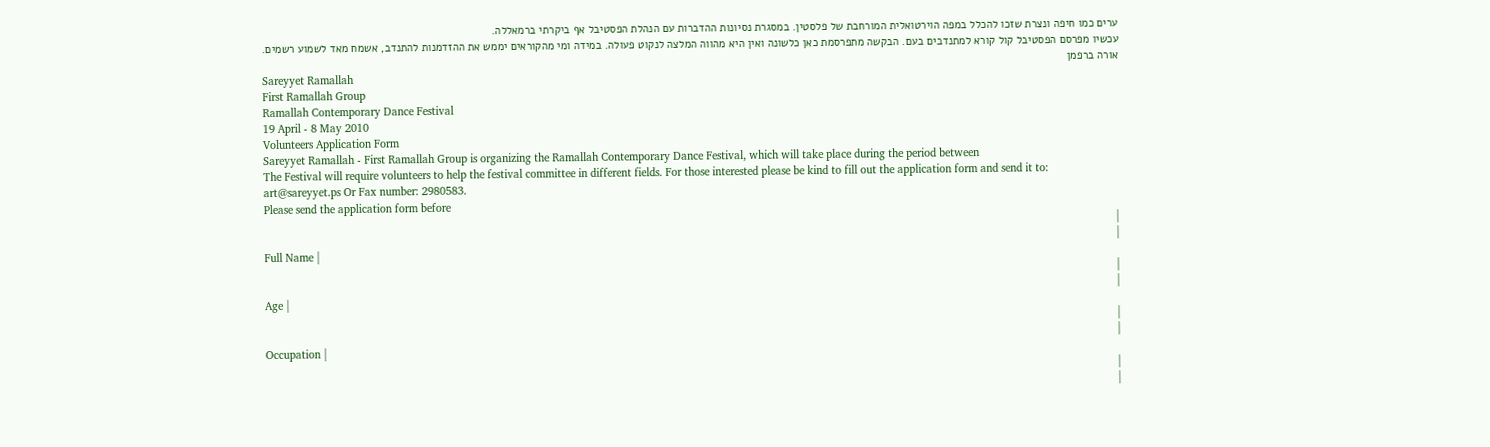ערים כמו חיפה ונצרת שזכו להכלל במפה הוירטואלית המורחבת של פלסטין. במסגרת נסיונות ההדברות עם הנהלת הפסטיבל אף ביקרתי ברמאללה.
עכשיו מפרסם הפסטיבל קול קורא למתנדבים בעם. הבקשה מתפרסמת כאן כלשונה ואין היא מהווה המלצה לנקוט פעולה. במידה ומי מהקוראים יממש את ההזדמנות להתנדב, אשמח מאד לשמוע רשמים.
אורה ברפמן
Sareyyet Ramallah
First Ramallah Group
Ramallah Contemporary Dance Festival
19 April - 8 May 2010
Volunteers Application Form
Sareyyet Ramallah - First Ramallah Group is organizing the Ramallah Contemporary Dance Festival, which will take place during the period between
The Festival will require volunteers to help the festival committee in different fields. For those interested please be kind to fill out the application form and send it to:
art@sareyyet.ps Or Fax number: 2980583.
Please send the application form before
|
|
Full Name |
|
|
Age |
|
|
Occupation |
|
|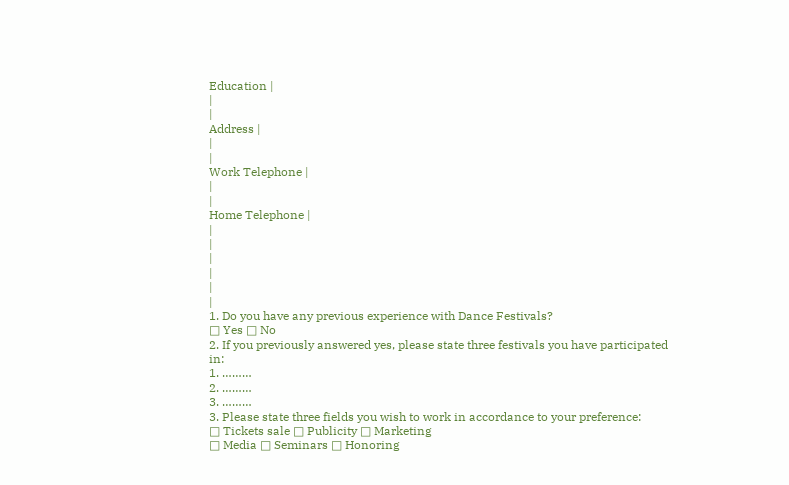Education |
|
|
Address |
|
|
Work Telephone |
|
|
Home Telephone |
|
|
|
|
|
|
1. Do you have any previous experience with Dance Festivals?
□ Yes □ No
2. If you previously answered yes, please state three festivals you have participated in:
1. ………
2. ………
3. ………
3. Please state three fields you wish to work in accordance to your preference:
□ Tickets sale □ Publicity □ Marketing
□ Media □ Seminars □ Honoring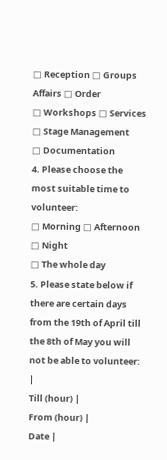□ Reception □ Groups Affairs □ Order
□ Workshops □ Services □ Stage Management
□ Documentation
4. Please choose the most suitable time to volunteer:
□ Morning □ Afternoon □ Night
□ The whole day
5. Please state below if there are certain days from the 19th of April till the 8th of May you will not be able to volunteer:
|
Till (hour) |
From (hour) |
Date |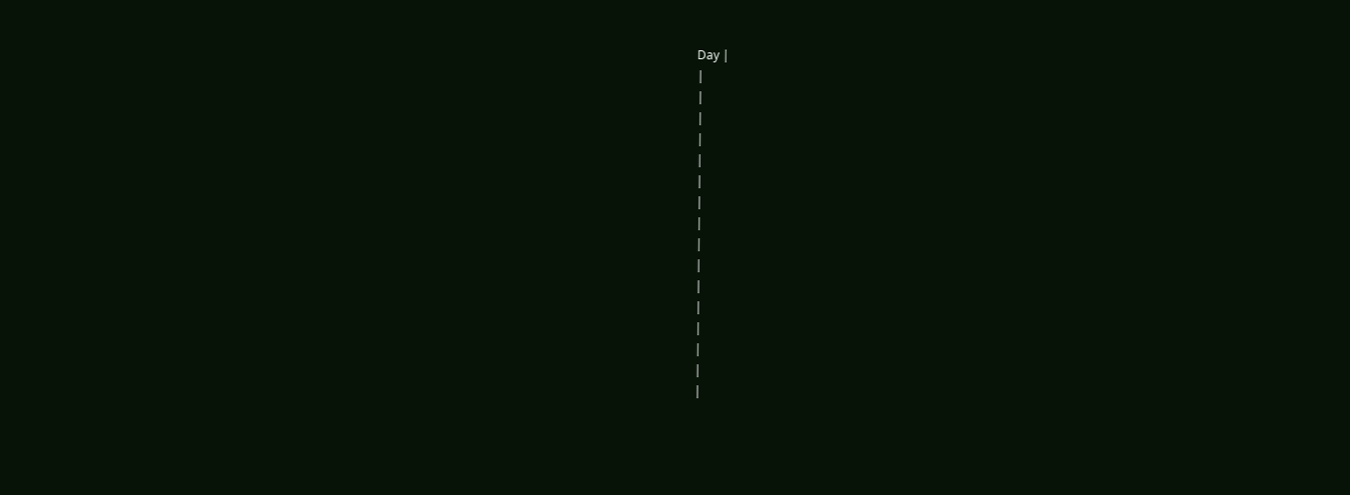Day |
|
|
|
|
|
|
|
|
|
|
|
|
|
|
|
|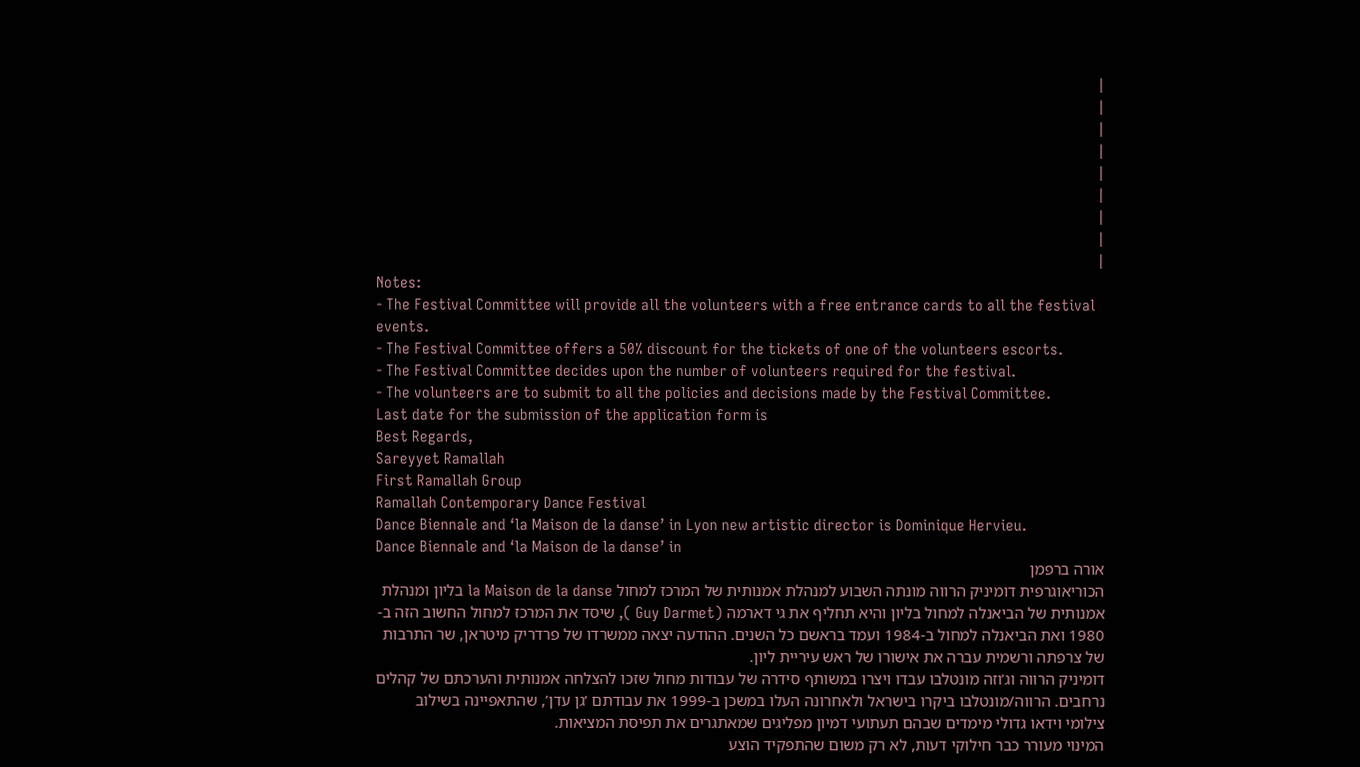|
|
|
|
|
|
|
|
|
Notes:
- The Festival Committee will provide all the volunteers with a free entrance cards to all the festival events.
- The Festival Committee offers a 50% discount for the tickets of one of the volunteers escorts.
- The Festival Committee decides upon the number of volunteers required for the festival.
- The volunteers are to submit to all the policies and decisions made by the Festival Committee.
Last date for the submission of the application form is
Best Regards,
Sareyyet Ramallah
First Ramallah Group
Ramallah Contemporary Dance Festival
Dance Biennale and ‘la Maison de la danse’ in Lyon new artistic director is Dominique Hervieu.
Dance Biennale and ‘la Maison de la danse’ in
אורה ברפמן
הכוריאוגרפית דומיניק הרווה מונתה השבוע למנהלת אמנותית של המרכז למחול la Maison de la danse בליון ומנהלת אמנותית של הביאנלה למחול בליון והיא תחליף את גי דארמה (Guy Darmet ), שיסד את המרכז למחול החשוב הזה ב- 1980 ואת הביאנלה למחול ב-1984 ועמד בראשם כל השנים. ההודעה יצאה ממשרדו של פרדריק מיטראן, שר התרבות של צרפתה ורשמית עברה את אישורו של ראש עיריית ליון.
דומיניק הרווה וג’וזה מונטלבו עבדו ויצרו במשותף סידרה של עבודות מחול שזכו להצלחה אמנותית והערכתם של קהלים נרחבים. הרווה/מונטלבו ביקרו בישראל ולאחרונה העלו במשכן ב-1999 את עבודתם ‘גן עדן’, שהתאפיינה בשילוב צילומי וידאו גדולי מימדים שבהם תעתועי דמיון מפליגים שמאתגרים את תפיסת המציאות.
המינוי מעורר כבר חילוקי דעות, לא רק משום שהתפקיד הוצע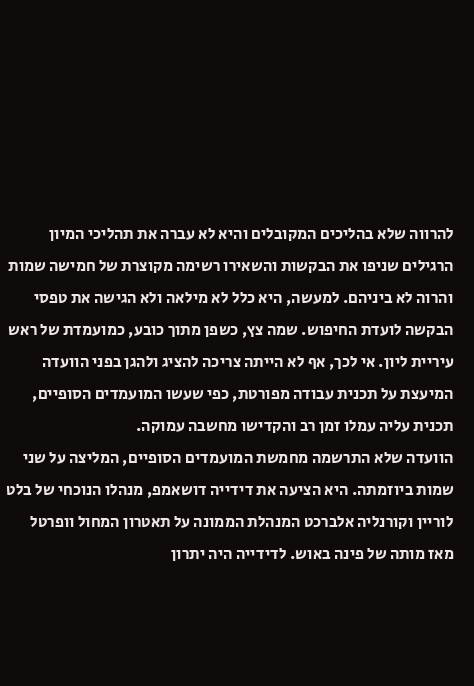להרווה שלא בהליכים המקובלים והיא לא עברה את תהליכי המיון הרגילים שניפו את הבקשות והשאירו רשימה מקוצרת של חמישה שמות והרוה לא ביניהם. למעשה, היא כלל לא מילאה ולא הגישה את טפסי הבקשה לועדת החיפוש. שמה צץ, כשפן מתוך כובע, כמועמדת של ראש עיריית ליון. אי לכך, אף לא הייתה צריכה להציג ולהגן בפני הוועדה המיעצת על תכנית עבודה מפורטת, כפי שעשו המועמדים הסופיים, תכנית עליה עמלו זמן רב והקדישו מחשבה עמוקה.
הוועדה שלא התרשמה מחמשת המועמדים הסופיים, המליצה על שני שמות ביוזמתה. היא הציעה את דידייה דושאמפ, מנהלו הנוכחי של בלט לוריין וקורנליה אלברכט המנהלת הממונה על תאטרון המחול וופרטל מאז מותה של פינה באוש. לדידייה היה יתרון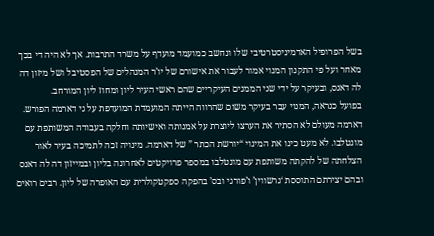בשל הפרופיל האדמיניסטרטיבי שלו ונחשב כמועמד מועדף על משרד התרבות. אך לא היה די בכך מאחר ועל פי התקנון המנוי אמור לעבור את אישורם של יו’ר המנהלים של הפסטיבל ושל מיזון דה לה דאנס, ובעיקר על ידי שני הממנים העיקריים שהם ראשי העיר ליון ומחוז ליון המורחב.
בפועל כנראה, המנוי עבר בעיקר משום שהרווה הייתה המועמדת המועדפת על גי דארמה הפורש. דארמה מעולם לא הסתיר את הערצו ליוצרת על אמנותה ואישיותה וחלקה בעבודה המשותפת עם מונטלבו. לא מעט כינו את המינוי “יורשת הכתר ” של דארמה. מינויה זכה לתמיכה בעיר לאור הצלחתה של להקתה משותפת עם מונטלבו במספר פרויקטים לאחרונה בליון ובמייזון דה לה דאנס ובהם יצירתם התוססת ‘גרשווין’ ו’פורגי ובס’ בהפקה ספקטקולרית עם האופרה של ליון. רבים רואים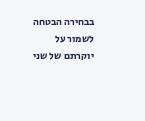בבחירה הבטחה לשמור על יוקרתם של שני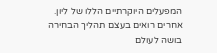המפעלים היוקרתיים הללו של ליון. אחרים רואים בעצם תהליך הבחירה בושה לעולם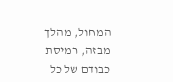המחול, מהלך מבזה, רמיסת כבודם של כל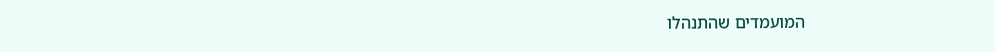המועמדים שהתנהלו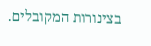בצינורות המקובלים.